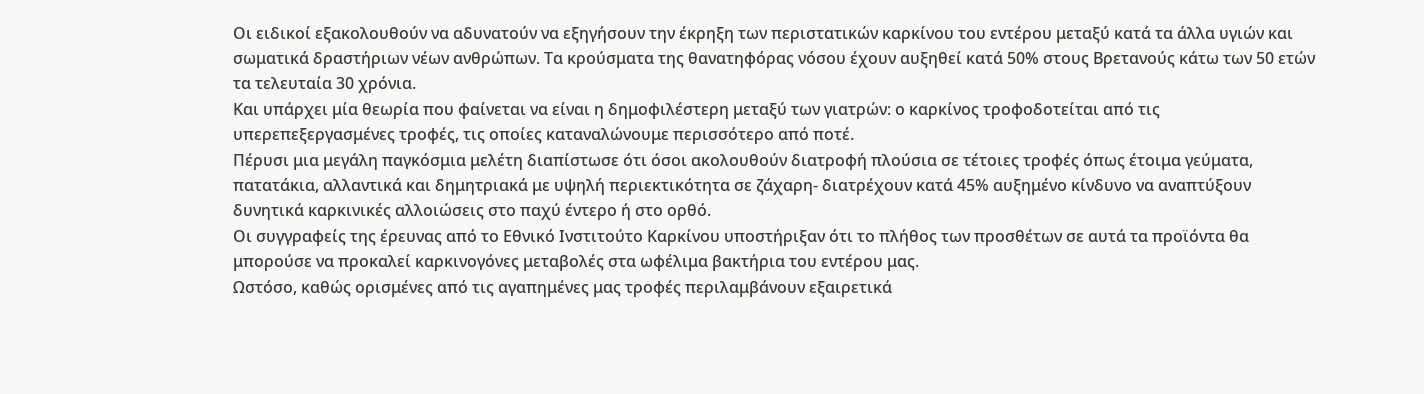Οι ειδικοί εξακολουθούν να αδυνατούν να εξηγήσουν την έκρηξη των περιστατικών καρκίνου του εντέρου μεταξύ κατά τα άλλα υγιών και σωματικά δραστήριων νέων ανθρώπων. Τα κρούσματα της θανατηφόρας νόσου έχουν αυξηθεί κατά 50% στους Βρετανούς κάτω των 50 ετών τα τελευταία 30 χρόνια.
Και υπάρχει μία θεωρία που φαίνεται να είναι η δημοφιλέστερη μεταξύ των γιατρών: ο καρκίνος τροφοδοτείται από τις υπερεπεξεργασμένες τροφές, τις οποίες καταναλώνουμε περισσότερο από ποτέ.
Πέρυσι μια μεγάλη παγκόσμια μελέτη διαπίστωσε ότι όσοι ακολουθούν διατροφή πλούσια σε τέτοιες τροφές όπως έτοιμα γεύματα, πατατάκια, αλλαντικά και δημητριακά με υψηλή περιεκτικότητα σε ζάχαρη- διατρέχουν κατά 45% αυξημένο κίνδυνο να αναπτύξουν δυνητικά καρκινικές αλλοιώσεις στο παχύ έντερο ή στο ορθό.
Οι συγγραφείς της έρευνας από το Εθνικό Ινστιτούτο Καρκίνου υποστήριξαν ότι το πλήθος των προσθέτων σε αυτά τα προϊόντα θα μπορούσε να προκαλεί καρκινογόνες μεταβολές στα ωφέλιμα βακτήρια του εντέρου μας.
Ωστόσο, καθώς ορισμένες από τις αγαπημένες μας τροφές περιλαμβάνουν εξαιρετικά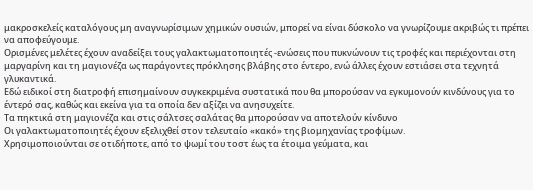μακροσκελείς καταλόγους μη αναγνωρίσιμων χημικών ουσιών, μπορεί να είναι δύσκολο να γνωρίζουμε ακριβώς τι πρέπει να αποφεύγουμε.
Ορισμένες μελέτες έχουν αναδείξει τους γαλακτωματοποιητές -ενώσεις που πυκνώνουν τις τροφές και περιέχονται στη μαργαρίνη και τη μαγιονέζα ως παράγοντες πρόκλησης βλάβης στο έντερο, ενώ άλλες έχουν εστιάσει στα τεχνητά γλυκαντικά.
Εδώ ειδικοί στη διατροφή επισημαίνουν συγκεκριμένα συστατικά που θα μπορούσαν να εγκυμονούν κινδύνους για το έντερό σας, καθώς και εκείνα για τα οποία δεν αξίζει να ανησυχείτε.
Τα πηκτικά στη μαγιονέζα και στις σάλτσες σαλάτας θα μπορούσαν να αποτελούν κίνδυνο
Οι γαλακτωματοποιητές έχουν εξελιχθεί στον τελευταίο «κακό» της βιομηχανίας τροφίμων.
Χρησιμοποιούνται σε οτιδήποτε, από το ψωμί του τοστ έως τα έτοιμα γεύματα, και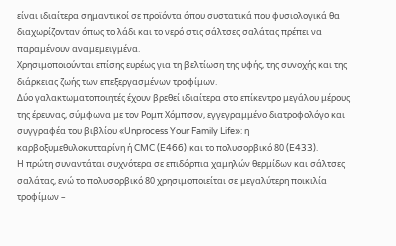είναι ιδιαίτερα σημαντικοί σε προϊόντα όπου συστατικά που φυσιολογικά θα διαχωρίζονταν όπως το λάδι και το νερό στις σάλτσες σαλάτας πρέπει να παραμένουν αναμεμειγμένα.
Χρησιμοποιούνται επίσης ευρέως για τη βελτίωση της υφής, της συνοχής και της διάρκειας ζωής των επεξεργασμένων τροφίμων.
Δύο γαλακτωματοποιητές έχουν βρεθεί ιδιαίτερα στο επίκεντρο μεγάλου μέρους της έρευνας, σύμφωνα με τον Ρομπ Χόμπσον, εγγεγραμμένο διατροφολόγο και συγγραφέα του βιβλίου «Unprocess Your Family Life»: η καρβοξυμεθυλοκυτταρίνη ή CMC (E466) και το πολυσορβικό 80 (E433).
Η πρώτη συναντάται συχνότερα σε επιδόρπια χαμηλών θερμίδων και σάλτσες σαλάτας, ενώ το πολυσορβικό 80 χρησιμοποιείται σε μεγαλύτερη ποικιλία τροφίμων –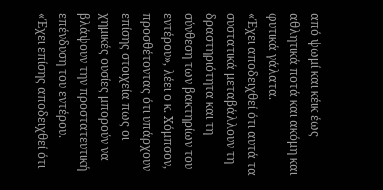από ψωμί και κέικ έως αθλητικά ποτά και ακόμη και φυτικά γάλατα.
«Έχει αποδειχθεί ότι αυτά τα συστατικά μεταβάλλουν τη δραστηριότητα και τη σύνθεση των βακτηρίων του εντέρου», λέει ο κ. Χόμπσον, προσθέτοντας ότι υπάρχουν επίσης στοιχεία πως οι χημικές ουσίες μπορούν να βλάψουν την προστατευτική επένδυση του εντέρου.
«Έχει επίσης αποδειχθεί ότι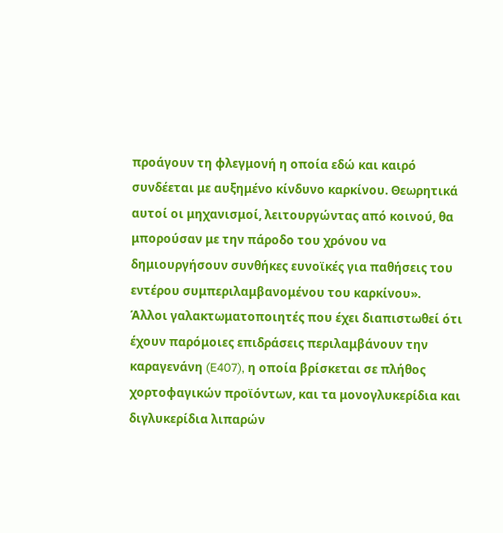προάγουν τη φλεγμονή η οποία εδώ και καιρό συνδέεται με αυξημένο κίνδυνο καρκίνου. Θεωρητικά αυτοί οι μηχανισμοί, λειτουργώντας από κοινού, θα μπορούσαν με την πάροδο του χρόνου να δημιουργήσουν συνθήκες ευνοϊκές για παθήσεις του εντέρου συμπεριλαμβανομένου του καρκίνου».
Άλλοι γαλακτωματοποιητές που έχει διαπιστωθεί ότι έχουν παρόμοιες επιδράσεις περιλαμβάνουν την καραγενάνη (E407), η οποία βρίσκεται σε πλήθος χορτοφαγικών προϊόντων, και τα μονογλυκερίδια και διγλυκερίδια λιπαρών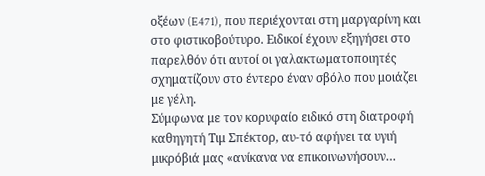οξέων (E471), που περιέχονται στη μαργαρίνη και στο φιστικοβούτυρο. Ειδικοί έχουν εξηγήσει στο παρελθόν ότι αυτοί οι γαλακτωματοποιητές σχηματίζουν στο έντερο έναν σβόλο που μοιάζει με γέλη.
Σύμφωνα με τον κορυφαίο ειδικό στη διατροφή καθηγητή Τιμ Σπέκτορ, αυ-τό αφήνει τα υγιή μικρόβιά μας «ανίκανα να επικοινωνήσουν…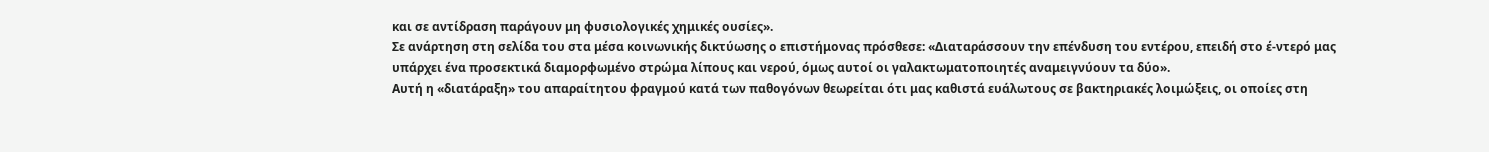και σε αντίδραση παράγουν μη φυσιολογικές χημικές ουσίες».
Σε ανάρτηση στη σελίδα του στα μέσα κοινωνικής δικτύωσης ο επιστήμονας πρόσθεσε: «Διαταράσσουν την επένδυση του εντέρου, επειδή στο έ-ντερό μας υπάρχει ένα προσεκτικά διαμορφωμένο στρώμα λίπους και νερού, όμως αυτοί οι γαλακτωματοποιητές αναμειγνύουν τα δύο».
Αυτή η «διατάραξη» του απαραίτητου φραγμού κατά των παθογόνων θεωρείται ότι μας καθιστά ευάλωτους σε βακτηριακές λοιμώξεις, οι οποίες στη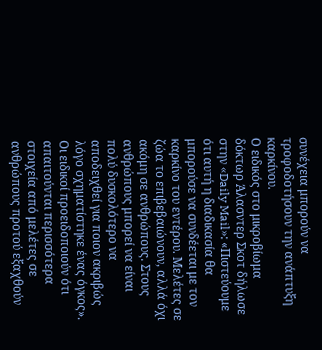συνέχεια μπορούν να τροφοδοτήσουν την ανάπτυξη καρκίνου.
Ο ειδικός στο μικροβίωμα δόκτωρ Άλασντερ Σκοτ δήλωσε στην «Daily Mail»: «Πιστεύουμε ότι αυτή η διαδικασία θα μπορούσε να συνδέεται με τον καρκίνο του εντέρου. Μελέτες σε ζώα το επιβεβαιώνουν, αλλά όχι ακόμη σε ανθρώπους. Στους ανθρώπους μπορεί να είναι πολύ δυσκολότερο να αποδειχθεί για ποιον ακριβώς λόγο σχηματίστηκε ένας όγκος».
Οι ειδικοί προειδοποιούν ότι απαιτούνται περισσότερα στοιχεία από μελέτες σε ανθρώπους προτού εξαχθούν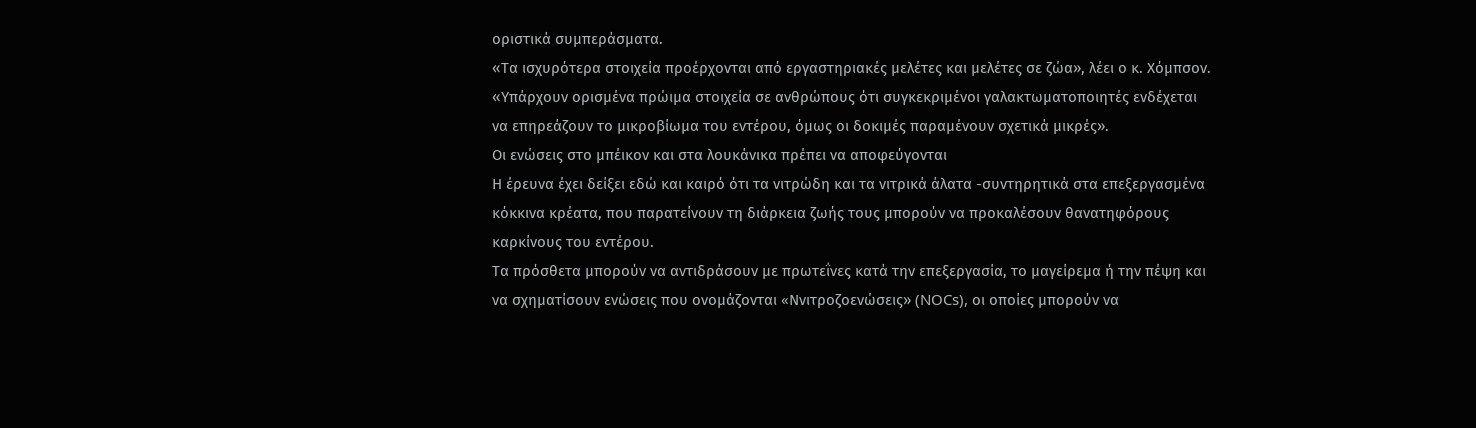οριστικά συμπεράσματα.
«Τα ισχυρότερα στοιχεία προέρχονται από εργαστηριακές μελέτες και μελέτες σε ζώα», λέει ο κ. Χόμπσον.
«Υπάρχουν ορισμένα πρώιμα στοιχεία σε ανθρώπους ότι συγκεκριμένοι γαλακτωματοποιητές ενδέχεται να επηρεάζουν το μικροβίωμα του εντέρου, όμως οι δοκιμές παραμένουν σχετικά μικρές».
Οι ενώσεις στο μπέικον και στα λουκάνικα πρέπει να αποφεύγονται
Η έρευνα έχει δείξει εδώ και καιρό ότι τα νιτρώδη και τα νιτρικά άλατα -συντηρητικά στα επεξεργασμένα κόκκινα κρέατα, που παρατείνουν τη διάρκεια ζωής τους μπορούν να προκαλέσουν θανατηφόρους καρκίνους του εντέρου.
Τα πρόσθετα μπορούν να αντιδράσουν με πρωτεΐνες κατά την επεξεργασία, το μαγείρεμα ή την πέψη και να σχηματίσουν ενώσεις που ονομάζονται «Nνιτροζοενώσεις» (NOCs), οι οποίες μπορούν να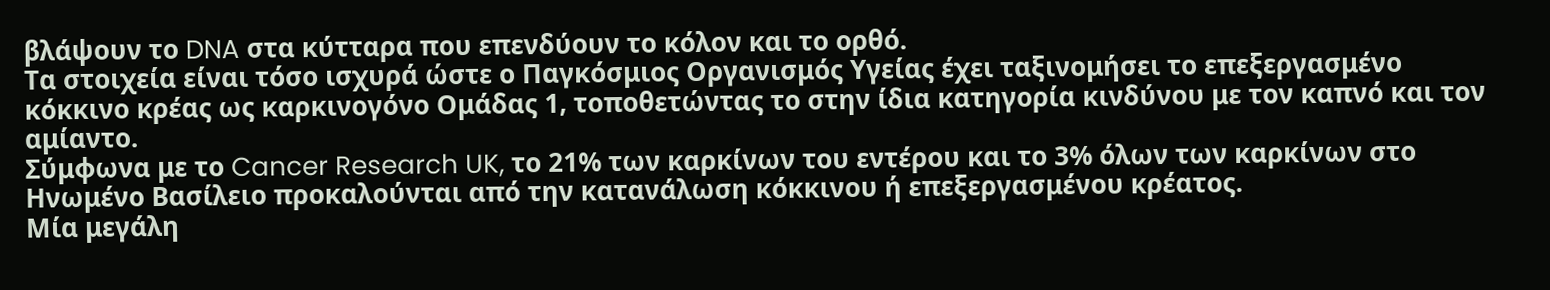βλάψουν το DNA στα κύτταρα που επενδύουν το κόλον και το ορθό.
Τα στοιχεία είναι τόσο ισχυρά ώστε ο Παγκόσμιος Οργανισμός Υγείας έχει ταξινομήσει το επεξεργασμένο κόκκινο κρέας ως καρκινογόνο Ομάδας 1, τοποθετώντας το στην ίδια κατηγορία κινδύνου με τον καπνό και τον αμίαντο.
Σύμφωνα με το Cancer Research UK, το 21% των καρκίνων του εντέρου και το 3% όλων των καρκίνων στο Ηνωμένο Βασίλειο προκαλούνται από την κατανάλωση κόκκινου ή επεξεργασμένου κρέατος.
Μία μεγάλη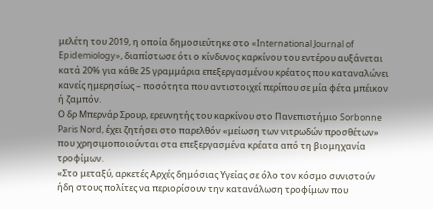μελέτη του 2019, η οποία δημοσιεύτηκε στο «International Journal of Epidemiology», διαπίστωσε ότι ο κίνδυνος καρκίνου του εντέρου αυξάνεται κατά 20% για κάθε 25 γραμμάρια επεξεργασμένου κρέατος που καταναλώνει κανείς ημερησίως – ποσότητα που αντιστοιχεί περίπου σε μία φέτα μπέικον ή ζαμπόν.
Ο δρ Μπερνάρ Σρουρ, ερευνητής του καρκίνου στο Πανεπιστήμιο Sorbonne Paris Nord, έχει ζητήσει στο παρελθόν «μείωση των νιτρωδών προσθέτων» που χρησιμοποιούνται στα επεξεργασμένα κρέατα από τη βιομηχανία τροφίμων.
«Στο μεταξύ, αρκετές Αρχές δημόσιας Υγείας σε όλο τον κόσμο συνιστούν ήδη στους πολίτες να περιορίσουν την κατανάλωση τροφίμων που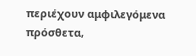περιέχουν αμφιλεγόμενα πρόσθετα,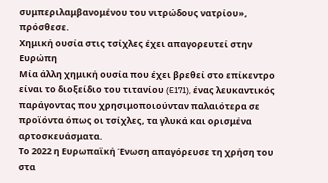συμπεριλαμβανομένου του νιτρώδους νατρίου», πρόσθεσε.
Χημική ουσία στις τσίχλες έχει απαγορευτεί στην Ευρώπη
Μία άλλη χημική ουσία που έχει βρεθεί στο επίκεντρο είναι το διοξείδιο του τιτανίου (E171), ένας λευκαντικός παράγοντας που χρησιμοποιούνταν παλαιότερα σε προϊόντα όπως οι τσίχλες, τα γλυκά και ορισμένα αρτοσκευάσματα.
Το 2022 η Ευρωπαϊκή Ένωση απαγόρευσε τη χρήση του στα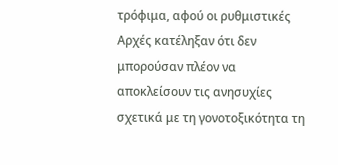τρόφιμα, αφού οι ρυθμιστικές Αρχές κατέληξαν ότι δεν μπορούσαν πλέον να αποκλείσουν τις ανησυχίες σχετικά με τη γονοτοξικότητα τη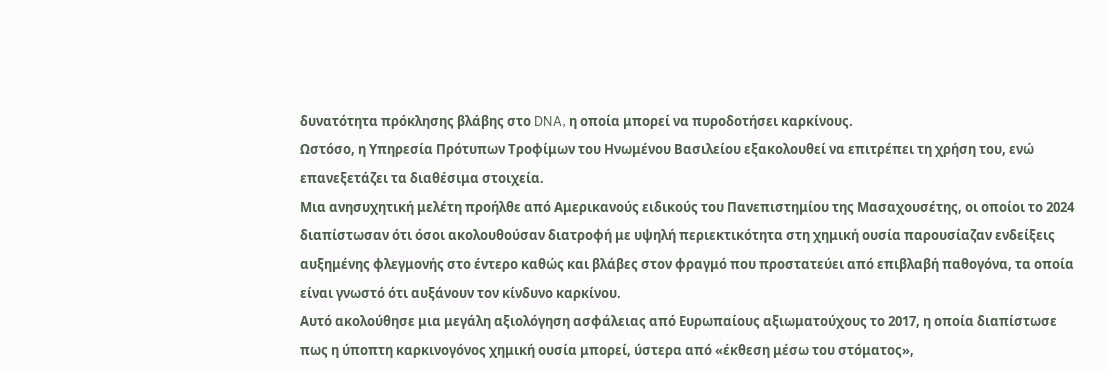δυνατότητα πρόκλησης βλάβης στο DNA, η οποία μπορεί να πυροδοτήσει καρκίνους.
Ωστόσο, η Υπηρεσία Πρότυπων Τροφίμων του Ηνωμένου Βασιλείου εξακολουθεί να επιτρέπει τη χρήση του, ενώ επανεξετάζει τα διαθέσιμα στοιχεία.
Μια ανησυχητική μελέτη προήλθε από Αμερικανούς ειδικούς του Πανεπιστημίου της Μασαχουσέτης, οι οποίοι το 2024 διαπίστωσαν ότι όσοι ακολουθούσαν διατροφή με υψηλή περιεκτικότητα στη χημική ουσία παρουσίαζαν ενδείξεις αυξημένης φλεγμονής στο έντερο καθώς και βλάβες στον φραγμό που προστατεύει από επιβλαβή παθογόνα, τα οποία είναι γνωστό ότι αυξάνουν τον κίνδυνο καρκίνου.
Αυτό ακολούθησε μια μεγάλη αξιολόγηση ασφάλειας από Ευρωπαίους αξιωματούχους το 2017, η οποία διαπίστωσε πως η ύποπτη καρκινογόνος χημική ουσία μπορεί, ύστερα από «έκθεση μέσω του στόματος»,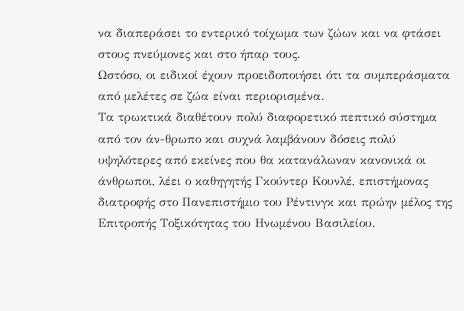να διαπεράσει το εντερικό τοίχωμα των ζώων και να φτάσει στους πνεύμονες και στο ήπαρ τους.
Ωστόσο, οι ειδικοί έχουν προειδοποιήσει ότι τα συμπεράσματα από μελέτες σε ζώα είναι περιορισμένα.
Τα τρωκτικά διαθέτουν πολύ διαφορετικό πεπτικό σύστημα από τον άν-θρωπο και συχνά λαμβάνουν δόσεις πολύ υψηλότερες από εκείνες που θα κατανάλωναν κανονικά οι άνθρωποι, λέει ο καθηγητής Γκούντερ Κουνλέ, επιστήμονας διατροφής στο Πανεπιστήμιο του Ρέντινγκ και πρώην μέλος της Επιτροπής Τοξικότητας του Ηνωμένου Βασιλείου.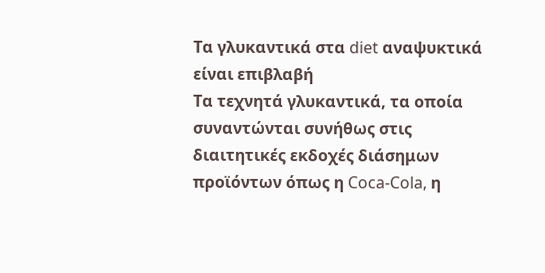Τα γλυκαντικά στα diet αναψυκτικά είναι επιβλαβή
Τα τεχνητά γλυκαντικά, τα οποία συναντώνται συνήθως στις διαιτητικές εκδοχές διάσημων προϊόντων όπως η Coca-Cola, η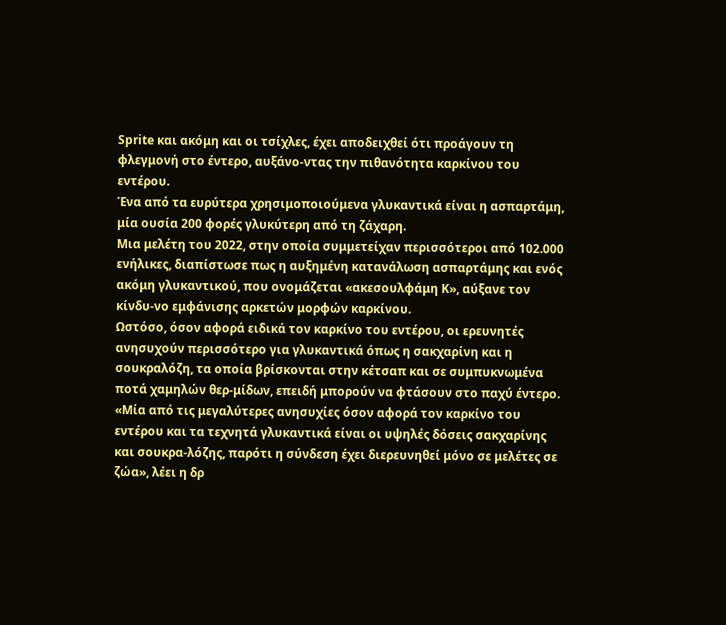Sprite και ακόμη και οι τσίχλες, έχει αποδειχθεί ότι προάγουν τη φλεγμονή στο έντερο, αυξάνο-ντας την πιθανότητα καρκίνου του εντέρου.
Ένα από τα ευρύτερα χρησιμοποιούμενα γλυκαντικά είναι η ασπαρτάμη, μία ουσία 200 φορές γλυκύτερη από τη ζάχαρη.
Μια μελέτη του 2022, στην οποία συμμετείχαν περισσότεροι από 102.000 ενήλικες, διαπίστωσε πως η αυξημένη κατανάλωση ασπαρτάμης και ενός ακόμη γλυκαντικού, που ονομάζεται «ακεσουλφάμη Κ», αύξανε τον κίνδυ-νο εμφάνισης αρκετών μορφών καρκίνου.
Ωστόσο, όσον αφορά ειδικά τον καρκίνο του εντέρου, οι ερευνητές ανησυχούν περισσότερο για γλυκαντικά όπως η σακχαρίνη και η σουκραλόζη, τα οποία βρίσκονται στην κέτσαπ και σε συμπυκνωμένα ποτά χαμηλών θερ-μίδων, επειδή μπορούν να φτάσουν στο παχύ έντερο.
«Μία από τις μεγαλύτερες ανησυχίες όσον αφορά τον καρκίνο του εντέρου και τα τεχνητά γλυκαντικά είναι οι υψηλές δόσεις σακχαρίνης και σουκρα-λόζης, παρότι η σύνδεση έχει διερευνηθεί μόνο σε μελέτες σε ζώα», λέει η δρ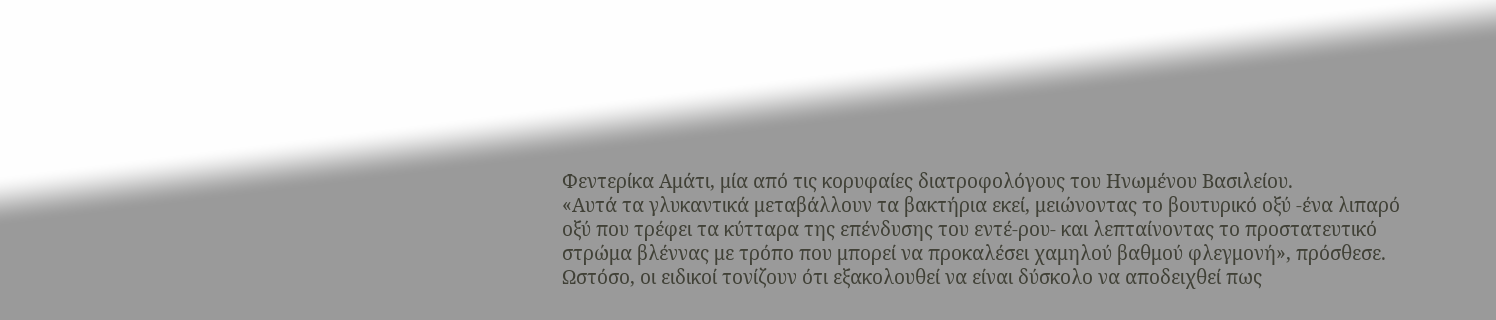Φεντερίκα Αμάτι, μία από τις κορυφαίες διατροφολόγους του Ηνωμένου Βασιλείου.
«Αυτά τα γλυκαντικά μεταβάλλουν τα βακτήρια εκεί, μειώνοντας το βουτυρικό οξύ -ένα λιπαρό οξύ που τρέφει τα κύτταρα της επένδυσης του εντέ-ρου- και λεπταίνοντας το προστατευτικό στρώμα βλέννας με τρόπο που μπορεί να προκαλέσει χαμηλού βαθμού φλεγμονή», πρόσθεσε.
Ωστόσο, οι ειδικοί τονίζουν ότι εξακολουθεί να είναι δύσκολο να αποδειχθεί πως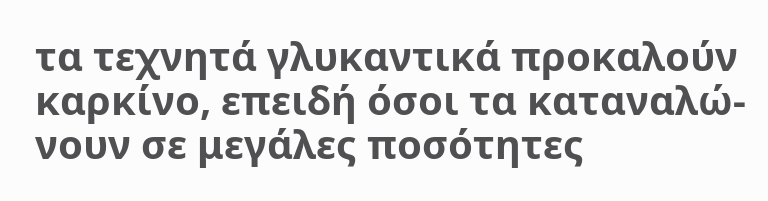τα τεχνητά γλυκαντικά προκαλούν καρκίνο, επειδή όσοι τα καταναλώ-νουν σε μεγάλες ποσότητες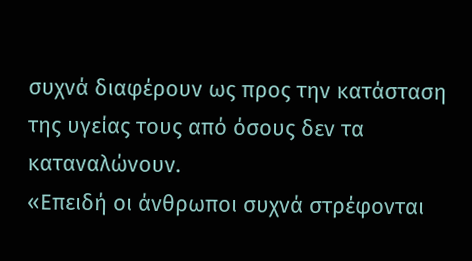συχνά διαφέρουν ως προς την κατάσταση της υγείας τους από όσους δεν τα καταναλώνουν.
«Επειδή οι άνθρωποι συχνά στρέφονται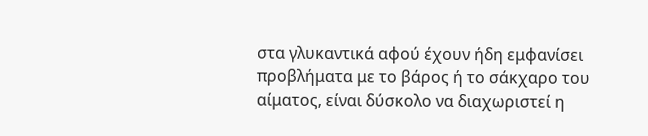στα γλυκαντικά αφού έχουν ήδη εμφανίσει προβλήματα με το βάρος ή το σάκχαρο του αίματος, είναι δύσκολο να διαχωριστεί η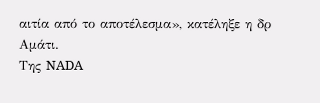αιτία από το αποτέλεσμα», κατέληξε η δρ Αμάτι.
Της NADA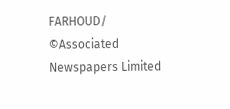FARHOUD/ ©Associated Newspapers Limited